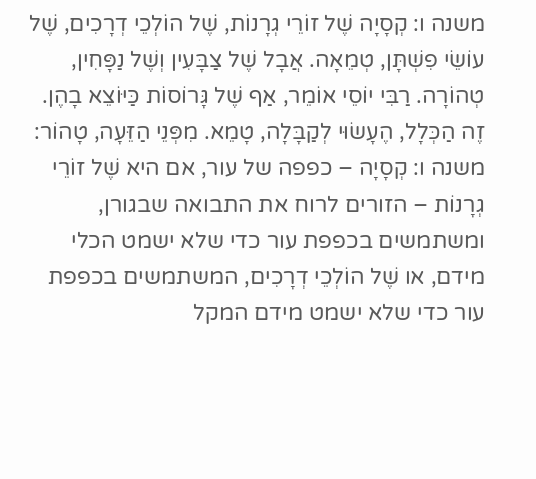משנה ו: קְסָיָה שֶׁל זוֹרֵי גְרָנוֹת, שֶׁל הוֹלְכֵי דְרָכִים, שֶׁל עוֹשֵׂי פִשְׁתָּן, טְמֵאָה. אֲבָל שֶׁל צַבָּעִין וְשֶׁל נַפָּחִין, טְהוֹרָה. רַבִּי יוֹסֵי אוֹמֵר, אַף שֶׁל גָּרוֹסוֹת כַּיּוֹצֵא בָהֶן. זֶה הַכְּלָל, הֶעָשׂוּי לְקַבָּלָה, טָמֵא. מִפְּנֵי הַזֵּעָה, טָהוֹר:
משנה ו: קְסָיָה – כפפה של עור, אם היא שֶׁל זוֹרֵי גְרָנוֹת – הזורים לרוח את התבואה שבגורן, ומשתמשים בכפפת עור כדי שלא ישמט הכלי מידם, או שֶׁל הוֹלְכֵי דְרָכִים, המשתמשים בכפפת עור כדי שלא ישמט מידם המקל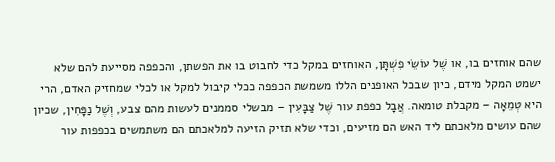שהם אוחזים בו, או שֶׁל עוֹשֵׂי פִשְׁתָּן, האוחזים במקל כדי לחבוט בו את הפשתן, והכפפה מסייעת להם שלא ישמט המקל מידם, כיון שבכל האופנים הללו משמשת הכפפה ככלי קיבול למקל או לכלי שמחזיק האדם, הרי היא טְמֵאָה – מקבלת טומאה. אֲבָל כפפת עור שֶׁל צַבָּעִין – מבשלי סממנים לעשות מהם צבע, וְשֶׁל נַפָּחִין, שכיון שהם עושים מלאכתם ליד האש הם מזיעים, וכדי שלא תזיק הזיעה למלאכתם הם משתמשים בכפפות עור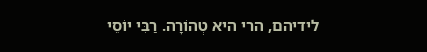לידיהם, הרי היא טְהוֹרָה. רַבִּי יוֹסֵי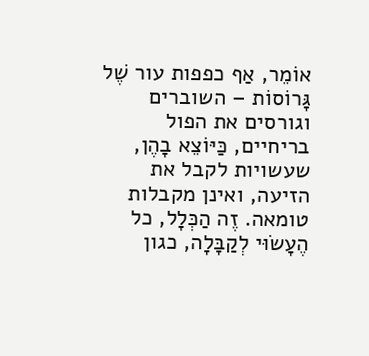אוֹמֵר, אַף כפפות עור שֶׁל גָּרוֹסוֹת – השוברים וגורסים את הפול בריחיים, כַּיּוֹצֵא בָהֶן, שעשויות לקבל את הזיעה, ואינן מקבלות טומאה. זֶה הַכְּלָל, כל הֶעָשׂוּי לְקַבָּלָה, כגון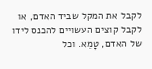לקבל את המקל שביד האדם, או לקבל קוצים העשויים להכנס לידו של האדם, טָמֵא. וכל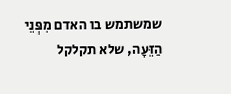שמשתמש בו האדם מִפְּנֵי הַזֵּעָה, שלא תקלקל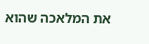את המלאכה שהוא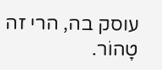עוסק בה, הרי זה טָהוֹר.